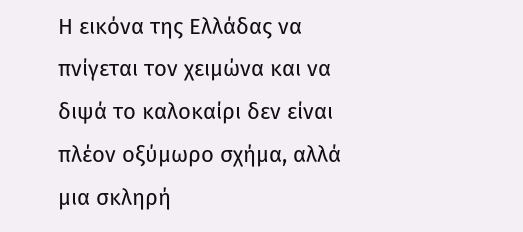Η εικόνα της Ελλάδας να πνίγεται τον χειμώνα και να διψά το καλοκαίρι δεν είναι πλέον οξύμωρο σχήμα, αλλά μια σκληρή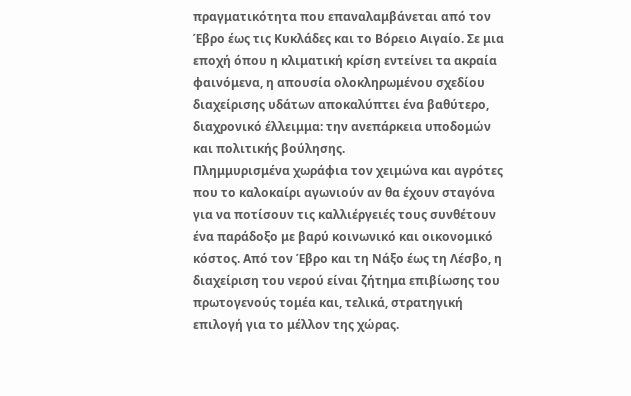πραγματικότητα που επαναλαμβάνεται από τον Έβρο έως τις Κυκλάδες και το Βόρειο Αιγαίο. Σε μια εποχή όπου η κλιματική κρίση εντείνει τα ακραία φαινόμενα, η απουσία ολοκληρωμένου σχεδίου διαχείρισης υδάτων αποκαλύπτει ένα βαθύτερο, διαχρονικό έλλειμμα: την ανεπάρκεια υποδομών και πολιτικής βούλησης.
Πλημμυρισμένα χωράφια τον χειμώνα και αγρότες που το καλοκαίρι αγωνιούν αν θα έχουν σταγόνα για να ποτίσουν τις καλλιέργειές τους συνθέτουν ένα παράδοξο με βαρύ κοινωνικό και οικονομικό κόστος. Από τον Έβρο και τη Νάξο έως τη Λέσβο, η διαχείριση του νερού είναι ζήτημα επιβίωσης του πρωτογενούς τομέα και, τελικά, στρατηγική επιλογή για το μέλλον της χώρας.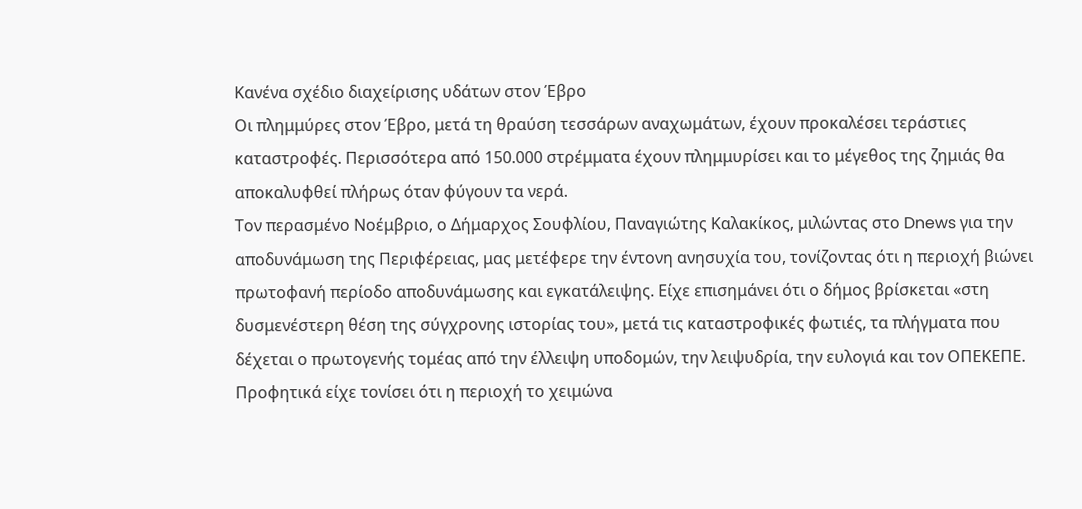Κανένα σχέδιο διαχείρισης υδάτων στον Έβρο
Οι πλημμύρες στον Έβρο, μετά τη θραύση τεσσάρων αναχωμάτων, έχουν προκαλέσει τεράστιες καταστροφές. Περισσότερα από 150.000 στρέμματα έχουν πλημμυρίσει και το μέγεθος της ζημιάς θα αποκαλυφθεί πλήρως όταν φύγουν τα νερά.
Τον περασμένο Νοέμβριο, ο Δήμαρχος Σουφλίου, Παναγιώτης Καλακίκος, μιλώντας στο Dnews για την αποδυνάμωση της Περιφέρειας, μας μετέφερε την έντονη ανησυχία του, τονίζοντας ότι η περιοχή βιώνει πρωτοφανή περίοδο αποδυνάμωσης και εγκατάλειψης. Είχε επισημάνει ότι ο δήμος βρίσκεται «στη δυσμενέστερη θέση της σύγχρονης ιστορίας του», μετά τις καταστροφικές φωτιές, τα πλήγματα που δέχεται ο πρωτογενής τομέας από την έλλειψη υποδομών, την λειψυδρία, την ευλογιά και τον ΟΠΕΚΕΠΕ.
Προφητικά είχε τονίσει ότι η περιοχή το χειμώνα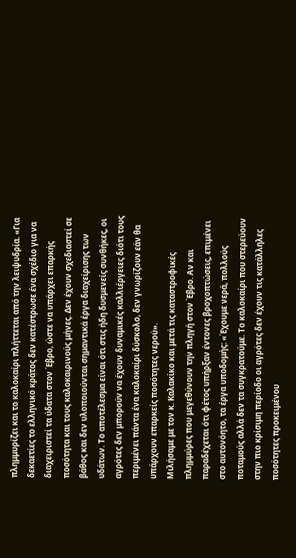πλημμυρίζει και το καλοκαίρι πλήττεται από την λειψυδρία. «Για δεκαετίες το ελληνικό κράτος δεν κατέστρωσε ένα σχέδιο για να διαχειριστεί τα ύδατα στον Έβρο, ώστε να υπάρχει επαρκής ποσότητα και τους καλοκαιρινούς μήνες. Δεν έχουν σχεδιαστεί σε βάθος και δεν υλοποιούνται σημαντικά έργα διαχείρισης των υδάτων. Το αποτέλεσμα είναι ότι στις ήδη δυσμενείς συνθήκες, οι αγρότες δεν μπορούν να έχουν δυναμικές καλλιέργειες διότι τους περιμένει πάντα ένα καλοκαίρι δύσκολο, δεν γνωρίζουν εάν θα υπάρχουν επαρκείς ποσότητες νερού».
Μιλήσαμε με τον κ. Καλακίκο και μετά τις καταστροφικές πλημμύρες που μεγεθύνουν την πληγή στον Έβρο. Αν και παραδέχεται ότι φέτος υπήρξαν έντονες βροχοπτώσεις, επιμένει στο αυτονόητο, τα έργα υποδομής: «Έχουμε νερά, πολλούς ποταμούς αλλά δεν τα συγκρατούμε. Το καλοκαίρι που στερεύουν στην πιο κρίσιμη περίοδο οι αγρότες δεν έχουν τις κατάλληλες ποσότητες προκειμένου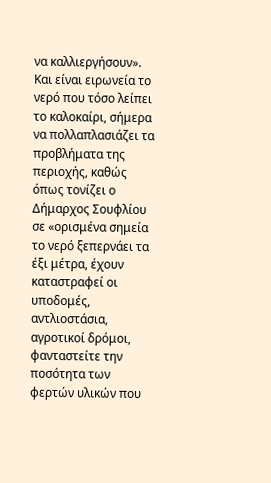να καλλιεργήσουν».
Και είναι ειρωνεία το νερό που τόσο λείπει το καλοκαίρι, σήμερα να πολλαπλασιάζει τα προβλήματα της περιοχής, καθώς όπως τονίζει ο Δήμαρχος Σουφλίου σε «ορισμένα σημεία το νερό ξεπερνάει τα έξι μέτρα, έχουν καταστραφεί οι υποδομές, αντλιοστάσια, αγροτικοί δρόμοι, φανταστείτε την ποσότητα των φερτών υλικών που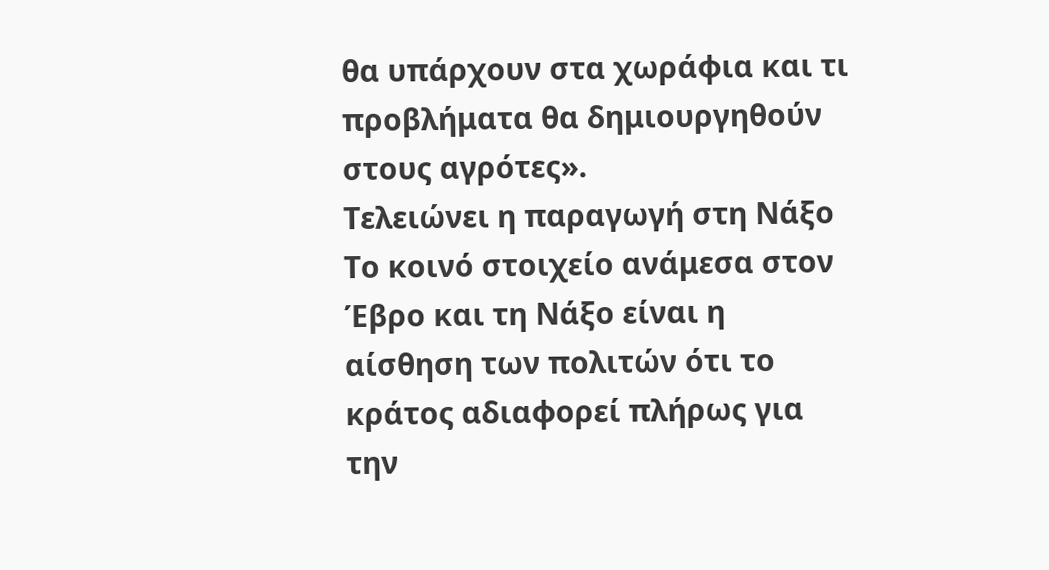θα υπάρχουν στα χωράφια και τι προβλήματα θα δημιουργηθούν στους αγρότες».
Τελειώνει η παραγωγή στη Νάξο
Το κοινό στοιχείο ανάμεσα στον Έβρο και τη Νάξο είναι η αίσθηση των πολιτών ότι το κράτος αδιαφορεί πλήρως για την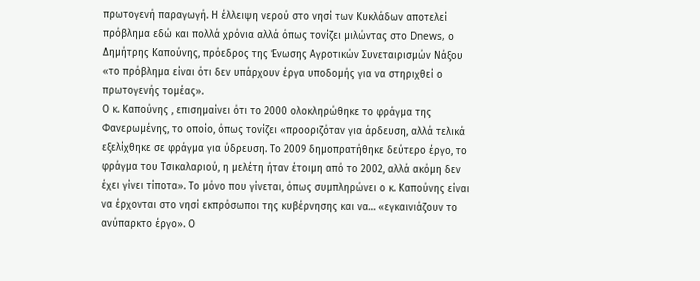πρωτογενή παραγωγή. Η έλλειψη νερού στο νησί των Κυκλάδων αποτελεί πρόβλημα εδώ και πολλά χρόνια αλλά όπως τονίζει μιλώντας στο Dnews, ο Δημήτρης Καπούνης, πρόεδρος της Ένωσης Αγροτικών Συνεταιρισμών Νάξου «το πρόβλημα είναι ότι δεν υπάρχουν έργα υποδομής για να στηριχθεί ο πρωτογενής τομέας».
Ο κ. Καπούνης , επισημαίνει ότι το 2000 ολοκληρώθηκε το φράγμα της Φανερωμένης, το οποίο, όπως τονίζει «προοριζόταν για άρδευση, αλλά τελικά εξελίχθηκε σε φράγμα για ύδρευση. Το 2009 δημοπρατήθηκε δεύτερο έργο, το φράγμα του Τσικαλαριού, η μελέτη ήταν έτοιμη από το 2002, αλλά ακόμη δεν έχει γίνει τίποτα». Το μόνο που γίνεται, όπως συμπληρώνει ο κ. Καπούνης είναι να έρχονται στο νησί εκπρόσωποι της κυβέρνησης και να… «εγκαινιάζουν το ανύπαρκτο έργο». Ο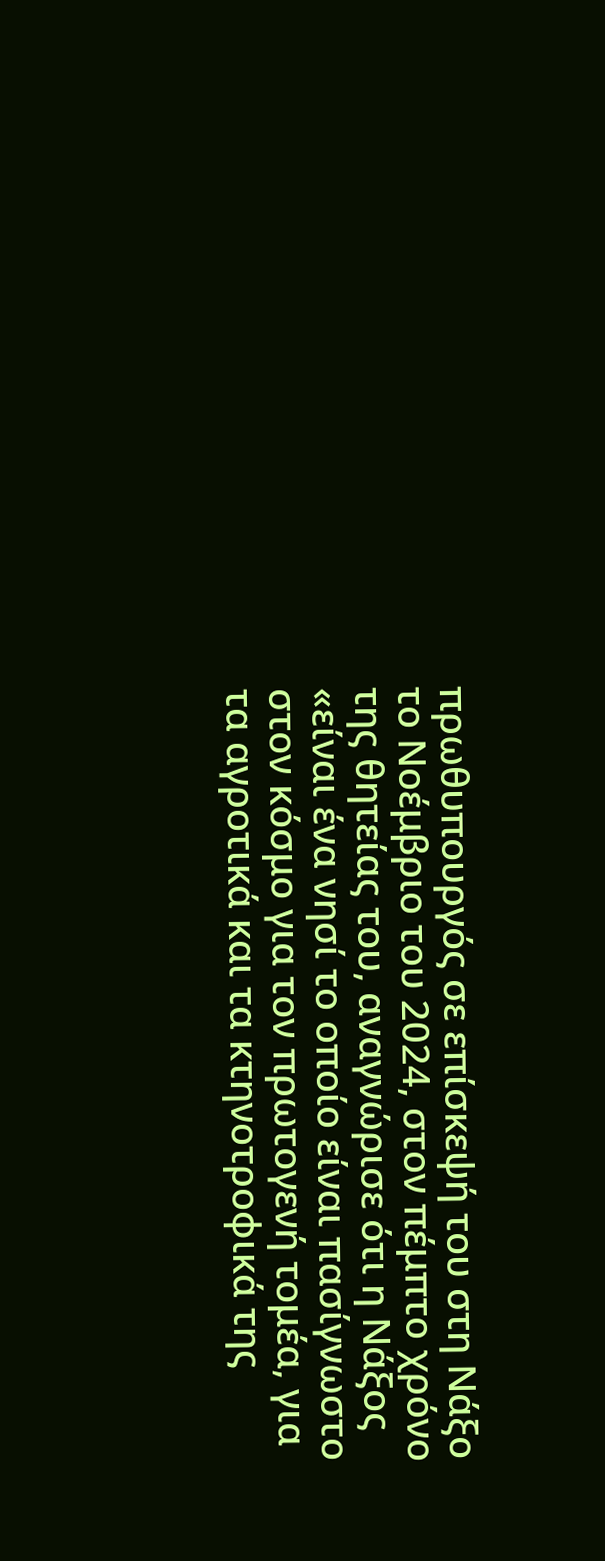πρωθυπουργός σε επίσκεψή του στη Νάξο το Νοέμβριο του 2024, στον πέμπτο χρόνο της θητείας του, αναγνώρισε ότι η Νάξος «είναι ένα νησί το οποίο είναι πασίγνωστο στον κόσμο για τον πρωτογενή τομέα, για τα αγροτικά και τα κτηνοτροφικά της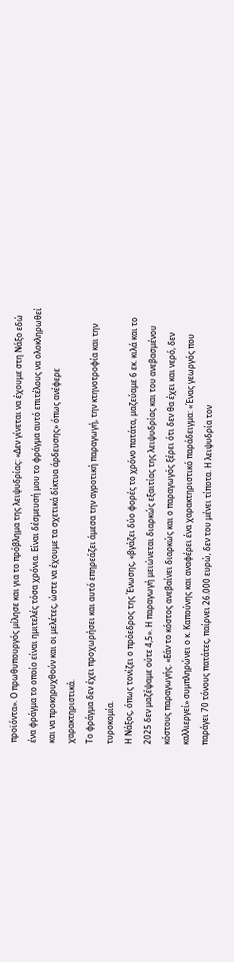προϊόντα». Ο πρωθυπουργός μίλησε και για το πρόβλημα της λειψυδρίας: «Δεν γίνεται να έχουμε στη Νάξο εδώ ένα φράγμα το οποίο είναι ημιτελές τόσα χρόνια. Είναι δέσμευσή μου το φράγμα αυτό επιτέλους να ολοκληρωθεί και να προκηρυχθούν και οι μελέτες, ώστε να έχουμε τα σχετικά δίκτυα άρδευσης» όπως ανέφερε χαρακτηριστικά.
Το φράγμα δεν έχει προχωρήσει και αυτό επηρεάζει άμεσα την αγροτική παραγωγή, την κτηνοτροφία και την τυροκομία.
Η Νάξος, όπως τονίζει ο πρόεδρος της Ένωσης, «βγάζει δύο φορές το χρόνο πατάτα, μαζεύαμε 6 εκ. κιλά και το 2025 δεν μαζέψαμε ούτε 4,5». Η παραγωγή μειώνεται διαρκώς εξαιτίας της λειψυδρίας και του ανεβασμένου κόστους παραγωγής. «Εάν το κόστος ανεβαίνει διαρκώς και ο παραγωγός ξέρει ότι δεν θα έχει και νερό, δεν καλλιεργεί» συμπληρώνει ο κ. Καπούνης και αναφέρει ένα χαρακτηριστικό παράδειγμα: «Ένας γεωργός που παράγει 70 τόνους πατάτες, παίρνει 26.000 ευρώ, δεν του μένει τίποτα. Η λειψυδρία τον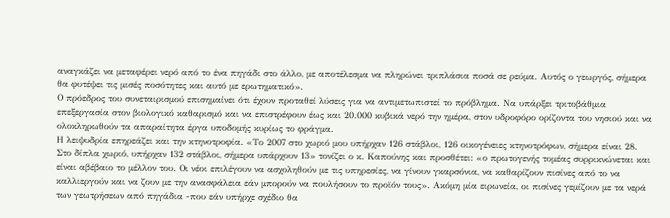αναγκάζει να μεταφέρει νερό από το ένα πηγάδι στο άλλο, με αποτέλεσμα να πληρώνει τριπλάσια ποσά σε ρεύμα. Αυτός ο γεωργός, σήμερα θα φυτέψει τις μισές ποσότητες και αυτό με ερωτηματικό».
Ο πρόεδρος του συνεταιρισμού επισημαίνει ότι έχουν προταθεί λύσεις για να αντιμετωπιστεί το πρόβλημα. Να υπάρξει τριτοβάθμια επεξεργασία στον βιολογικό καθαρισμό και να επιστρέφουν έως και 20.000 κυβικά νερό την ημέρα, στον υδροφόρο ορίζοντα του νησιού και να ολοκληρωθούν τα απαραίτητα έργα υποδομής κυρίως το φράγμα.
Η λειψυδρία επηρεάζει και την κτηνοτροφία. «Το 2007 στο χωριό μου υπήρχαν 126 στάβλοι, 126 οικογένειες κτηνοτρόφων, σήμερα είναι 28. Στο δίπλα χωριό, υπήρχαν 132 στάβλοι, σήμερα υπάρχουν 13» τονίζει ο κ. Καπούνης και προσθέτει: «ο πρωτογενής τομέας συρρικνώνεται και είναι αβέβαιο το μέλλον του. Οι νέοι επιλέγουν να ασχοληθούν με τις υπηρεσίες, να γίνουν γκαρσόνια, να καθαρίζουν πισίνες από το να καλλιεργούν και να ζουν με την ανασφάλεια εάν μπορούν να πουλήσουν το προϊόν τους». Ακόμη μία ειρωνεία, οι πισίνες γεμίζουν με τα νερά των γεωτρήσεων από πηγάδια -που εάν υπήρχε σχέδιο θα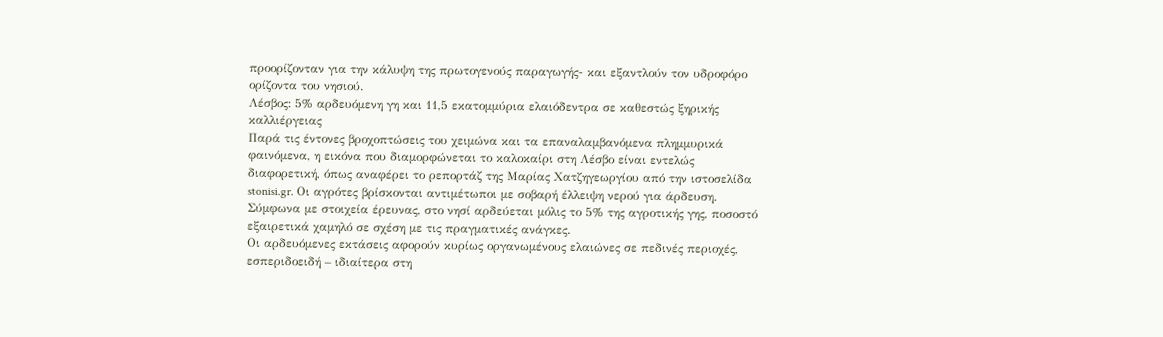προορίζονταν για την κάλυψη της πρωτογενούς παραγωγής- και εξαντλούν τον υδροφόρο ορίζοντα του νησιού.
Λέσβος: 5% αρδευόμενη γη και 11,5 εκατομμύρια ελαιόδεντρα σε καθεστώς ξηρικής καλλιέργειας
Παρά τις έντονες βροχοπτώσεις του χειμώνα και τα επαναλαμβανόμενα πλημμυρικά φαινόμενα, η εικόνα που διαμορφώνεται το καλοκαίρι στη Λέσβο είναι εντελώς διαφορετική, όπως αναφέρει το ρεπορτάζ της Μαρίας Χατζηγεωργίου από την ιστοσελίδα stonisi.gr. Οι αγρότες βρίσκονται αντιμέτωποι με σοβαρή έλλειψη νερού για άρδευση. Σύμφωνα με στοιχεία έρευνας, στο νησί αρδεύεται μόλις το 5% της αγροτικής γης, ποσοστό εξαιρετικά χαμηλό σε σχέση με τις πραγματικές ανάγκες.
Οι αρδευόμενες εκτάσεις αφορούν κυρίως οργανωμένους ελαιώνες σε πεδινές περιοχές, εσπεριδοειδή – ιδιαίτερα στη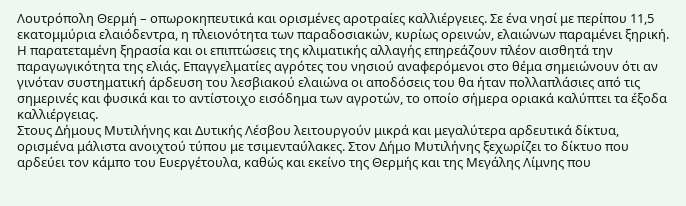Λουτρόπολη Θερμή – οπωροκηπευτικά και ορισμένες αροτραίες καλλιέργειες. Σε ένα νησί με περίπου 11,5 εκατομμύρια ελαιόδεντρα, η πλειονότητα των παραδοσιακών, κυρίως ορεινών, ελαιώνων παραμένει ξηρική. Η παρατεταμένη ξηρασία και οι επιπτώσεις της κλιματικής αλλαγής επηρεάζουν πλέον αισθητά την παραγωγικότητα της ελιάς. Επαγγελματίες αγρότες του νησιού αναφερόμενοι στο θέμα σημειώνουν ότι αν γινόταν συστηματική άρδευση του λεσβιακού ελαιώνα οι αποδόσεις του θα ήταν πολλαπλάσιες από τις σημερινές και φυσικά και το αντίστοιχο εισόδημα των αγροτών, το οποίο σήμερα οριακά καλύπτει τα έξοδα καλλιέργειας.
Στους Δήμους Μυτιλήνης και Δυτικής Λέσβου λειτουργούν μικρά και μεγαλύτερα αρδευτικά δίκτυα, ορισμένα μάλιστα ανοιχτού τύπου με τσιμενταύλακες. Στον Δήμο Μυτιλήνης ξεχωρίζει το δίκτυο που αρδεύει τον κάμπο του Ευεργέτουλα, καθώς και εκείνο της Θερμής και της Μεγάλης Λίμνης που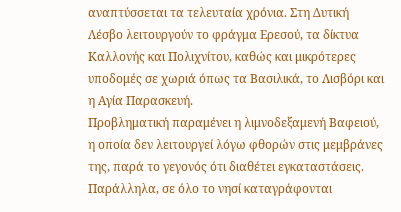αναπτύσσεται τα τελευταία χρόνια. Στη Δυτική Λέσβο λειτουργούν το φράγμα Ερεσού, τα δίκτυα Καλλονής και Πολιχνίτου, καθώς και μικρότερες υποδομές σε χωριά όπως τα Βασιλικά, το Λισβόρι και η Αγία Παρασκευή.
Προβληματική παραμένει η λιμνοδεξαμενή Βαφειού, η οποία δεν λειτουργεί λόγω φθορών στις μεμβράνες της, παρά το γεγονός ότι διαθέτει εγκαταστάσεις.
Παράλληλα, σε όλο το νησί καταγράφονται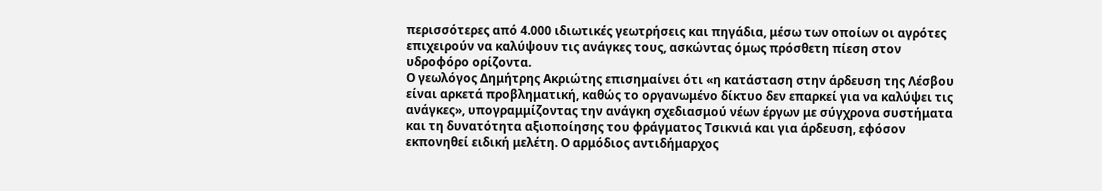περισσότερες από 4.000 ιδιωτικές γεωτρήσεις και πηγάδια, μέσω των οποίων οι αγρότες επιχειρούν να καλύψουν τις ανάγκες τους, ασκώντας όμως πρόσθετη πίεση στον υδροφόρο ορίζοντα.
Ο γεωλόγος Δημήτρης Ακριώτης επισημαίνει ότι «η κατάσταση στην άρδευση της Λέσβου είναι αρκετά προβληματική, καθώς το οργανωμένο δίκτυο δεν επαρκεί για να καλύψει τις ανάγκες», υπογραμμίζοντας την ανάγκη σχεδιασμού νέων έργων με σύγχρονα συστήματα και τη δυνατότητα αξιοποίησης του φράγματος Τσικνιά και για άρδευση, εφόσον εκπονηθεί ειδική μελέτη. Ο αρμόδιος αντιδήμαρχος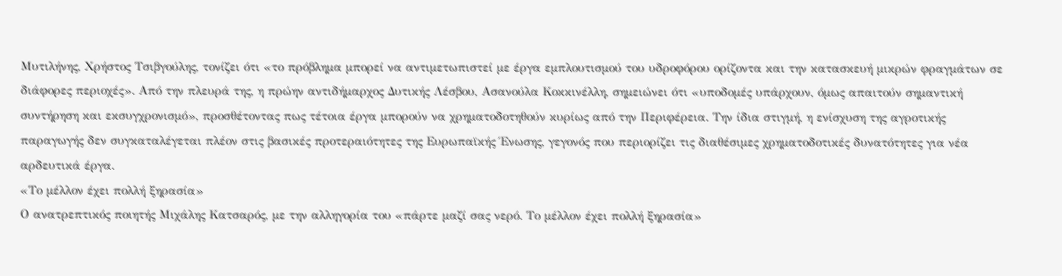Μυτιλήνης, Χρήστος Τσιβγούλης, τονίζει ότι «το πρόβλημα μπορεί να αντιμετωπιστεί με έργα εμπλουτισμού του υδροφόρου ορίζοντα και την κατασκευή μικρών φραγμάτων σε διάφορες περιοχές». Από την πλευρά της, η πρώην αντιδήμαρχος Δυτικής Λέσβου, Ασανούλα Κοκκινέλλη, σημειώνει ότι «υποδομές υπάρχουν, όμως απαιτούν σημαντική συντήρηση και εκσυγχρονισμό», προσθέτοντας πως τέτοια έργα μπορούν να χρηματοδοτηθούν κυρίως από την Περιφέρεια. Την ίδια στιγμή, η ενίσχυση της αγροτικής παραγωγής δεν συγκαταλέγεται πλέον στις βασικές προτεραιότητες της Ευρωπαϊκής Ένωσης, γεγονός που περιορίζει τις διαθέσιμες χρηματοδοτικές δυνατότητες για νέα αρδευτικά έργα.
«Το μέλλον έχει πολλή ξηρασία»
Ο ανατρεπτικός ποιητής Μιχάλης Κατσαρός, με την αλληγορία του «πάρτε μαζί σας νερό. Το μέλλον έχει πολλή ξηρασία»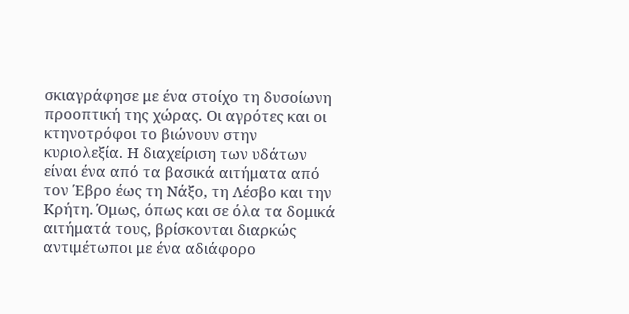σκιαγράφησε με ένα στοίχο τη δυσοίωνη προοπτική της χώρας. Οι αγρότες και οι κτηνοτρόφοι το βιώνουν στην κυριολεξία. Η διαχείριση των υδάτων είναι ένα από τα βασικά αιτήματα από τον Έβρο έως τη Νάξο, τη Λέσβο και την Κρήτη. Όμως, όπως και σε όλα τα δομικά αιτήματά τους, βρίσκονται διαρκώς αντιμέτωποι με ένα αδιάφορο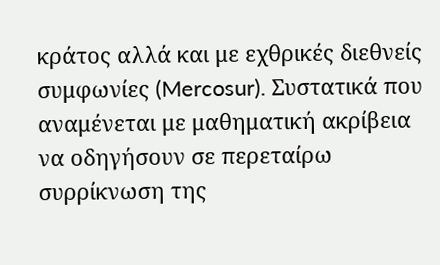κράτος αλλά και με εχθρικές διεθνείς συμφωνίες (Mercosur). Συστατικά που αναμένεται με μαθηματική ακρίβεια να οδηγήσουν σε περεταίρω συρρίκνωση της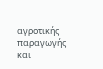αγροτικής παραγωγής και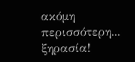ακόμη περισσότερη... ξηρασία!